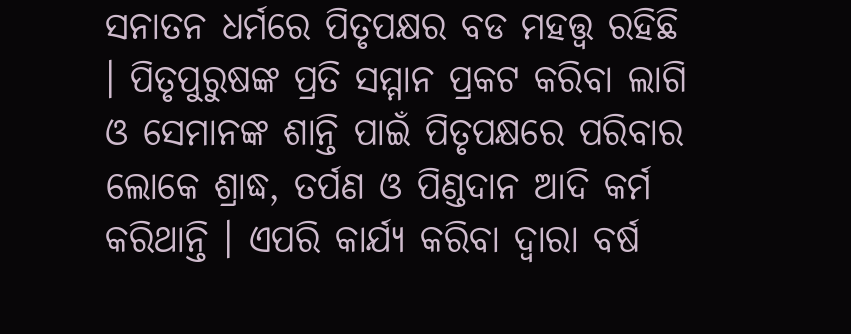ସନାତନ ଧର୍ମରେ ପିତୃପକ୍ଷର ବଡ ମହତ୍ତ୍ୱ ରହିଛି । ପିତୃପୁରୁଷଙ୍କ ପ୍ରତି ସମ୍ମାନ ପ୍ରକଟ କରିବା ଲାଗି ଓ ସେମାନଙ୍କ ଶାନ୍ତି ପାଇଁ ପିତୃପକ୍ଷରେ ପରିବାର ଲୋକେ ଶ୍ରାଦ୍ଧ, ତର୍ପଣ ଓ ପିଣ୍ଡଦାନ ଆଦି କର୍ମ କରିଥାନ୍ତି । ଏପରି କାର୍ଯ୍ୟ କରିବା ଦ୍ୱାରା ବର୍ଷ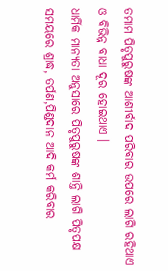ତମାମ ପିତୃପୁରୁଷଙ୍କ ଆଶୀର୍ବାଦ ପରିବାର ଉପରେ ଲାଗି ରହିଥାଏ ଓ ବିଭିନ୍ନ ବାଧା ଦୂର ହୋଇଥାଏ ।
ଧାର୍ମିକ ମାନ୍ୟତା ଅନୁସାରେ ପିତୃପୁରୁଷଙ୍କ ଶାନ୍ତି ଲାଗି ପିତୃପକ୍ଷ ସମୟରେ ଶ୍ରାଦ୍ଧ, ତର୍ପଣ,ପିଣ୍ଡଦାନ ଆଦି କର୍ମ କରିବାର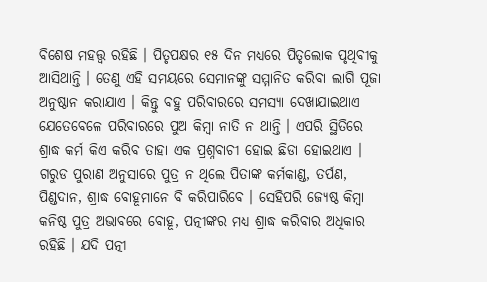ବିଶେଷ ମହତ୍ତ୍ୱ ରହିଛି । ପିତୃପକ୍ଷର ୧୫ ଦିନ ମଧ୍ୟରେ ପିତୃଲୋକ ପୃଥିବୀକୁ ଆସିଥାନ୍ତି । ତେଣୁ ଏହି ସମୟରେ ସେମାନଙ୍କୁ ସମ୍ମାନିତ କରିବା ଲାଗି ପୂଜା ଅନୁଷ୍ଠାନ କରାଯାଏ । କିନ୍ତୁ ବହୁ ପରିବାରରେ ସମସ୍ୟା ଦେଖାଯାଇଥାଏ ଯେତେବେଳେ ପରିବାରରେ ପୁଅ କିମ୍ବା ନାତି ନ ଥାନ୍ତି । ଏପରି ସ୍ଥିତିରେ ଶ୍ରାଦ୍ଧ କର୍ମ କିଏ କରିବ ତାହା ଏକ ପ୍ରଶ୍ନବାଚୀ ହୋଇ ଛିଡା ହୋଇଥାଏ ।
ଗରୁଡ ପୁରାଣ ଅନୁସାରେ ପୁତ୍ର ନ ଥିଲେ ପିତାଙ୍କ କର୍ମକାଣ୍ଡ, ତର୍ପଣ, ପିଣ୍ଡଦାନ, ଶ୍ରାଦ୍ଧ ବୋହୂମାନେ ବି କରିପାରିବେ । ସେହିପରି ଜ୍ୟେଷ୍ଠ କିମ୍ବା କନିଷ୍ଠ ପୁତ୍ର ଅଭାବରେ ବୋହୂ, ପତ୍ନୀଙ୍କର ମଧ୍ୟ ଶ୍ରାଦ୍ଧ କରିବାର ଅଧିକାର ରହିଛି । ଯଦି ପତ୍ନୀ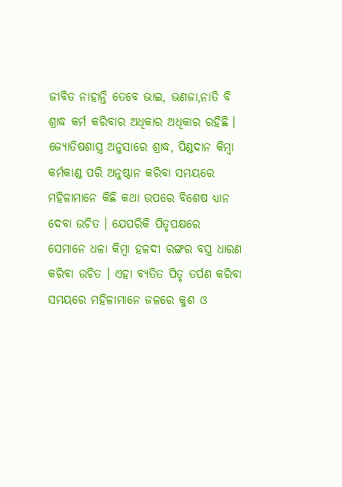ଜୀବିତ ନାହାନ୍ତି ତେବେ ଭାଇ, ଭଣଜା,ନାତି ବି ଶ୍ରାଦ୍ଧ କର୍ମ କରିବାର ଅଧିକାର ଅଧିକାର ରହିଛି ।
ଜ୍ୟୋତିଷଶାସ୍ତ୍ର ଅନୁସାରେ ଶ୍ରାଦ୍ଧ, ପିଣ୍ଡଦାନ କିମ୍ବା କର୍ମକାଣ୍ଡ ପରି ଅନୁଷ୍ଠାନ କରିବା ସମୟରେ ମହିଳାମାନେ କିଛି କଥା ଉପରେ ବିଶେଷ ଧ୍ୟାନ ଦେବା ଉଚିତ । ଯେପରିକି ପିତୃପକ୍ଷରେ ସେମାନେ ଧଳା କିମ୍ବା ହଳଦୀ ରଙ୍ଗର ବସ୍ତ୍ର ଧାରଣ କରିବା ଉଚିତ । ଏହା ବ୍ୟତିତ ପିତୃ ତର୍ପଣ କରିବା ସମୟରେ ମହିଳାମାନେ ଜଳରେ କୁଶ ଓ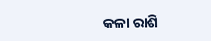କଳା ରାଶି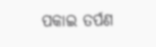ପକାଇ ତର୍ପଣ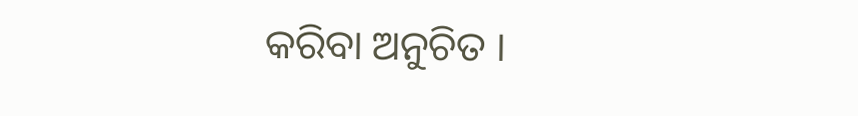କରିବା ଅନୁଚିତ ।